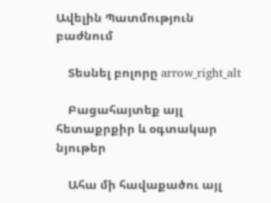Ավելին Պատմություն բաժնում

    Տեսնել բոլորը arrow_right_alt

    Բացահայտեք այլ հետաքրքիր և օգտակար նյութեր

    Ահա մի հավաքածու այլ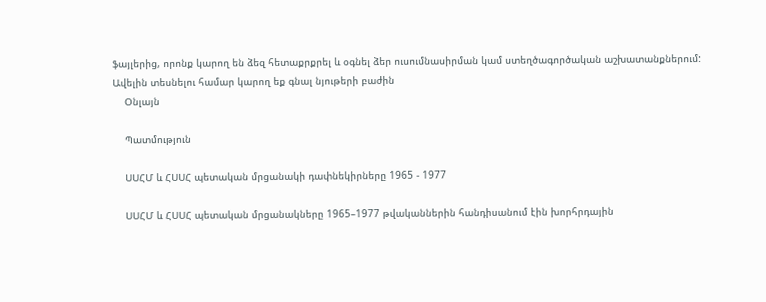ֆայլերից, որոնք կարող են ձեզ հետաքրքրել և օգնել ձեր ուսումնասիրման կամ ստեղծագործական աշխատանքներում: Ավելին տեսնելու համար կարող եք գնալ նյութերի բաժին
    Օնլայն

    Պատմություն

    ՍՍՀՄ և ՀՍՍՀ պետական մրցանակի դափնեկիրները 1965 - 1977

    ՍՍՀՄ և ՀՍՍՀ պետական մրցանակները 1965–1977 թվականներին հանդիսանում էին խորհրդային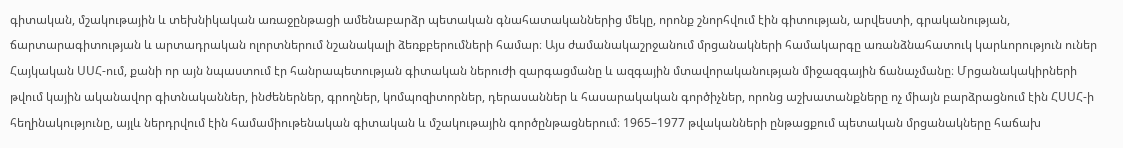գիտական, մշակութային և տեխնիկական առաջընթացի ամենաբարձր պետական գնահատականներից մեկը, որոնք շնորհվում էին գիտության, արվեստի, գրականության, ճարտարագիտության և արտադրական ոլորտներում նշանակալի ձեռքբերումների համար։ Այս ժամանակաշրջանում մրցանակների համակարգը առանձնահատուկ կարևորություն ուներ Հայկական ՍՍՀ-ում, քանի որ այն նպաստում էր հանրապետության գիտական ներուժի զարգացմանը և ազգային մտավորականության միջազգային ճանաչմանը։ Մրցանակակիրների թվում կային ականավոր գիտնականներ, ինժեներներ, գրողներ, կոմպոզիտորներ, դերասաններ և հասարակական գործիչներ, որոնց աշխատանքները ոչ միայն բարձրացնում էին ՀՍՍՀ-ի հեղինակությունը, այլև ներդրվում էին համամիութենական գիտական և մշակութային գործընթացներում։ 1965–1977 թվականների ընթացքում պետական մրցանակները հաճախ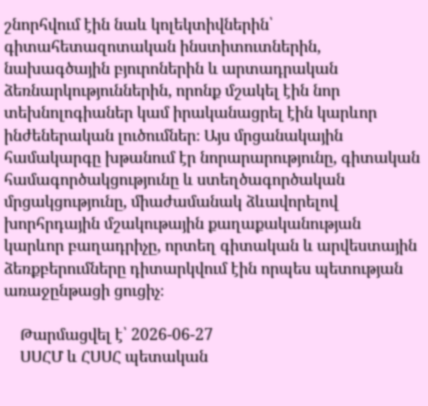շնորհվում էին նաև կոլեկտիվներին՝ գիտահետազոտական ինստիտուտներին, նախագծային բյուրոներին և արտադրական ձեռնարկություններին, որոնք մշակել էին նոր տեխնոլոգիաներ կամ իրականացրել էին կարևոր ինժեներական լուծումներ։ Այս մրցանակային համակարգը խթանում էր նորարարությունը, գիտական համագործակցությունը և ստեղծագործական մրցակցությունը, միաժամանակ ձևավորելով խորհրդային մշակութային քաղաքականության կարևոր բաղադրիչը, որտեղ գիտական և արվեստային ձեռքբերումները դիտարկվում էին որպես պետության առաջընթացի ցուցիչ։

    Թարմացվել է՝ 2026-06-27
    ՍՍՀՄ և ՀՍՍՀ պետական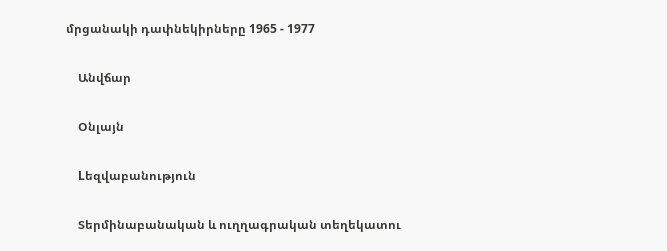մրցանակի դափնեկիրները 1965 - 1977

    Անվճար

    Օնլայն

    Lեզվաբանություն

    Տերմինաբանական և ուղղագրական տեղեկատու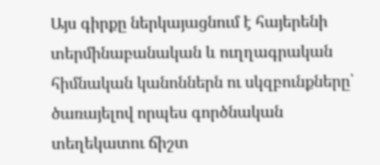Այս գիրքը ներկայացնում է հայերենի տերմինաբանական և ուղղագրական հիմնական կանոններն ու սկզբունքները՝ ծառայելով որպես գործնական տեղեկատու ճիշտ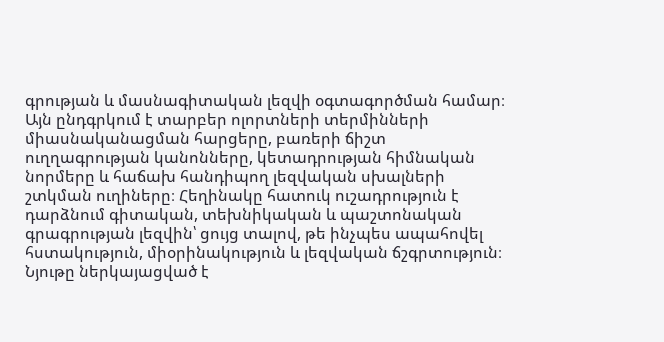գրության և մասնագիտական լեզվի օգտագործման համար։ Այն ընդգրկում է տարբեր ոլորտների տերմինների միասնականացման հարցերը, բառերի ճիշտ ուղղագրության կանոնները, կետադրության հիմնական նորմերը և հաճախ հանդիպող լեզվական սխալների շտկման ուղիները։ Հեղինակը հատուկ ուշադրություն է դարձնում գիտական, տեխնիկական և պաշտոնական գրագրության լեզվին՝ ցույց տալով, թե ինչպես ապահովել հստակություն, միօրինակություն և լեզվական ճշգրտություն։ Նյութը ներկայացված է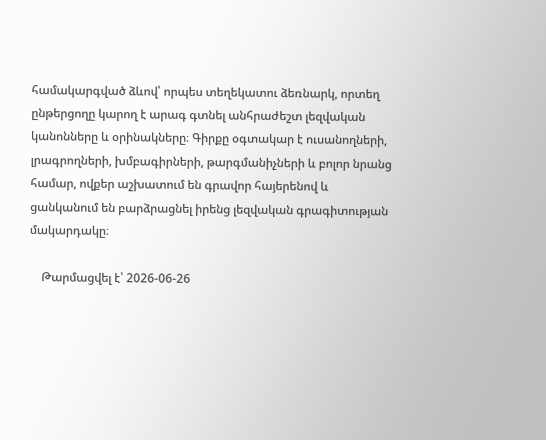համակարգված ձևով՝ որպես տեղեկատու ձեռնարկ, որտեղ ընթերցողը կարող է արագ գտնել անհրաժեշտ լեզվական կանոնները և օրինակները։ Գիրքը օգտակար է ուսանողների, լրագրողների, խմբագիրների, թարգմանիչների և բոլոր նրանց համար, ովքեր աշխատում են գրավոր հայերենով և ցանկանում են բարձրացնել իրենց լեզվական գրագիտության մակարդակը։

    Թարմացվել է՝ 2026-06-26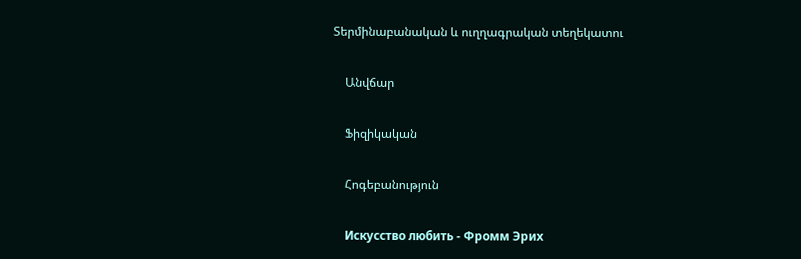Տերմինաբանական և ուղղագրական տեղեկատու

    Անվճար

    Ֆիզիկական

    Հոգեբանություն

    Искусство любить - Фромм Эрих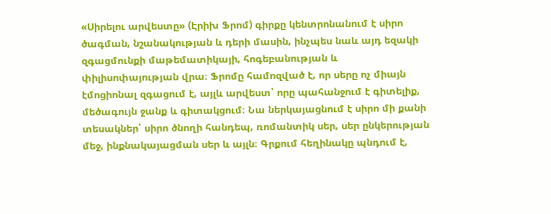«Սիրելու արվեստը» (Էրիխ Ֆրոմ) գիրքը կենտրոնանում է սիրո ծագման, նշանակության և դերի մասին, ինչպես նաև այդ եզակի զգացմունքի մաթեմատիկայի, հոգեբանության և փիլիսոփայության վրա։ Ֆրոմը համոզված է, որ սերը ոչ միայն էմոցիոնալ զգացում է, այլև արվեստ՝ որը պահանջում է գիտելիք, մեծագույն ջանք և գիտակցում։ Նա ներկայացնում է սիրո մի քանի տեսակներ՝ սիրո ծնողի հանդեպ, ռոմանտիկ սեր, սեր ընկերության մեջ, ինքնակայացման սեր և այլն։ Գրքում հեղինակը պնդում է,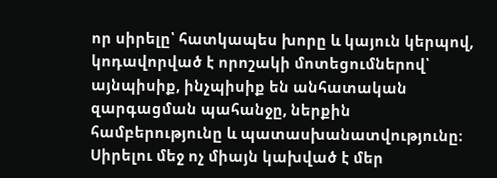որ սիրելը՝ հատկապես խորը և կայուն կերպով, կոդավորված է որոշակի մոտեցումներով՝ այնպիսիք, ինչպիսիք են անհատական զարգացման պահանջը, ներքին համբերությունը և պատասխանատվությունը։ Սիրելու մեջ ոչ միայն կախված է մեր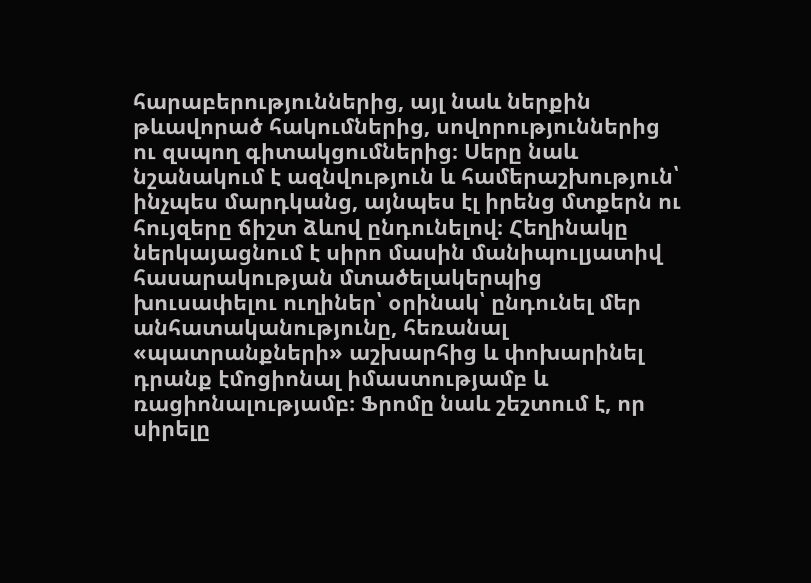հարաբերություններից, այլ նաև ներքին թևավորած հակումներից, սովորություններից ու զսպող գիտակցումներից։ Սերը նաև նշանակում է ազնվություն և համերաշխություն՝ ինչպես մարդկանց, այնպես էլ իրենց մտքերն ու հույզերը ճիշտ ձևով ընդունելով։ Հեղինակը ներկայացնում է սիրո մասին մանիպուլյատիվ հասարակության մտածելակերպից խուսափելու ուղիներ՝ օրինակ՝ ընդունել մեր անհատականությունը, հեռանալ «պատրանքների» աշխարհից և փոխարինել դրանք էմոցիոնալ իմաստությամբ և ռացիոնալությամբ։ Ֆրոմը նաև շեշտում է, որ սիրելը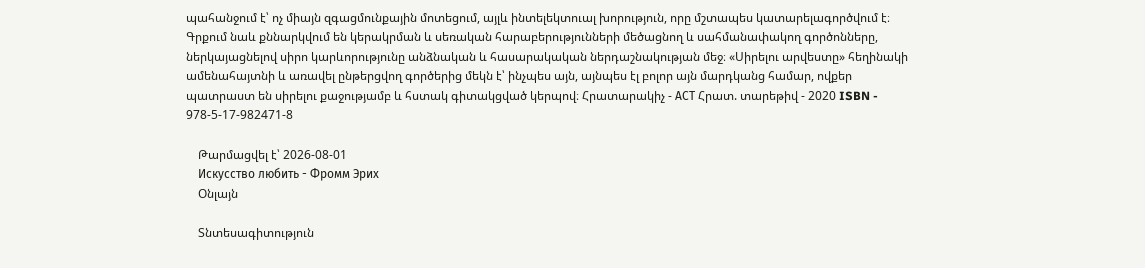պահանջում է՝ ոչ միայն զգացմունքային մոտեցում, այլև ինտելեկտուալ խորություն, որը մշտապես կատարելագործվում է։ Գրքում նաև քննարկվում են կերակրման և սեռական հարաբերությունների մեծացնող և սահմանափակող գործոնները, ներկայացնելով սիրո կարևորությունը անձնական և հասարակական ներդաշնակության մեջ։ «Սիրելու արվեստը» հեղինակի ամենահայտնի և առավել ընթերցվող գործերից մեկն է՝ ինչպես այն, այնպես էլ բոլոր այն մարդկանց համար, ովքեր պատրաստ են սիրելու քաջությամբ և հստակ գիտակցված կերպով։ Հրատարակիչ - АСТ Հրատ. տարեթիվ - 2020 ISBN - 978-5-17-982471-8

    Թարմացվել է՝ 2026-08-01
    Искусство любить - Фромм Эрих
    Օնլայն

    Տնտեսագիտություն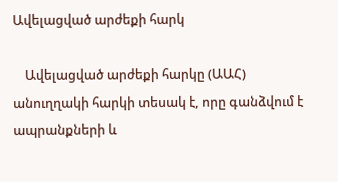Ավելացված արժեքի հարկ

    Ավելացված արժեքի հարկը (ԱԱՀ) անուղղակի հարկի տեսակ է, որը գանձվում է ապրանքների և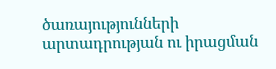ծառայությունների արտադրության ու իրացման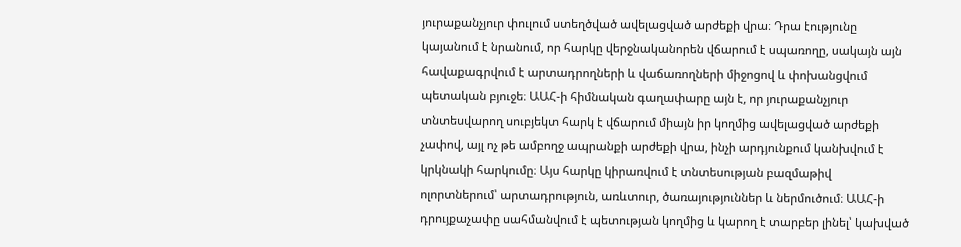յուրաքանչյուր փուլում ստեղծված ավելացված արժեքի վրա։ Դրա էությունը կայանում է նրանում, որ հարկը վերջնականորեն վճարում է սպառողը, սակայն այն հավաքագրվում է արտադրողների և վաճառողների միջոցով և փոխանցվում պետական բյուջե։ ԱԱՀ-ի հիմնական գաղափարը այն է, որ յուրաքանչյուր տնտեսվարող սուբյեկտ հարկ է վճարում միայն իր կողմից ավելացված արժեքի չափով, այլ ոչ թե ամբողջ ապրանքի արժեքի վրա, ինչի արդյունքում կանխվում է կրկնակի հարկումը։ Այս հարկը կիրառվում է տնտեսության բազմաթիվ ոլորտներում՝ արտադրություն, առևտուր, ծառայություններ և ներմուծում։ ԱԱՀ-ի դրույքաչափը սահմանվում է պետության կողմից և կարող է տարբեր լինել՝ կախված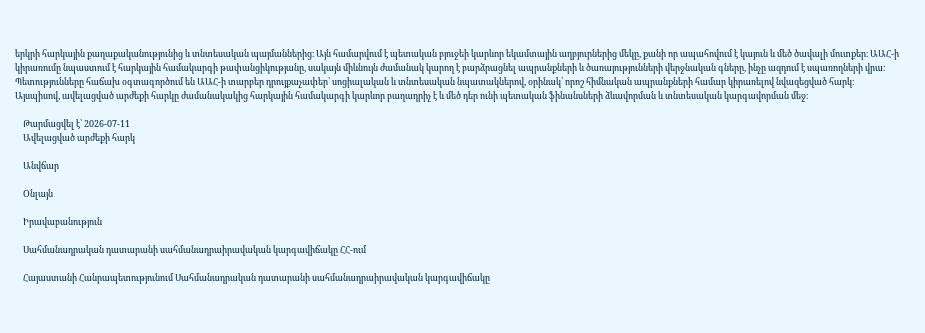երկրի հարկային քաղաքականությունից և տնտեսական պայմաններից։ Այն համարվում է պետական բյուջեի կարևոր եկամտային աղբյուրներից մեկը, քանի որ ապահովում է կայուն և մեծ ծավալի մուտքեր։ ԱԱՀ-ի կիրառումը նպաստում է հարկային համակարգի թափանցիկությանը, սակայն միևնույն ժամանակ կարող է բարձրացնել ապրանքների և ծառայությունների վերջնական գները, ինչը ազդում է սպառողների վրա։ Պետությունները հաճախ օգտագործում են ԱԱՀ-ի տարբեր դրույքաչափեր՝ սոցիալական և տնտեսական նպատակներով, օրինակ՝ որոշ հիմնական ապրանքների համար կիրառելով նվազեցված հարկ։ Այսպիսով, ավելացված արժեքի հարկը ժամանակակից հարկային համակարգի կարևոր բաղադրիչ է և մեծ դեր ունի պետական ֆինանսների ձևավորման և տնտեսական կարգավորման մեջ։

    Թարմացվել է՝ 2026-07-11
    Ավելացված արժեքի հարկ

    Անվճար

    Օնլայն

    Իրավաբանություն

    Սահմանադրական դատարանի սահմանադրաիրավական կարգավիճակը ՀՀ-ում

    Հայաստանի Հանրապետությունում Սահմանադրական դատարանի սահմանադրաիրավական կարգավիճակը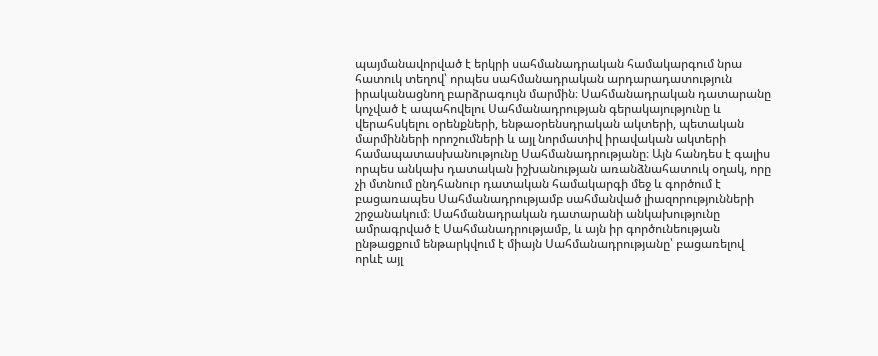պայմանավորված է երկրի սահմանադրական համակարգում նրա հատուկ տեղով՝ որպես սահմանադրական արդարադատություն իրականացնող բարձրագույն մարմին։ Սահմանադրական դատարանը կոչված է ապահովելու Սահմանադրության գերակայությունը և վերահսկելու օրենքների, ենթաօրենսդրական ակտերի, պետական մարմինների որոշումների և այլ նորմատիվ իրավական ակտերի համապատասխանությունը Սահմանադրությանը։ Այն հանդես է գալիս որպես անկախ դատական իշխանության առանձնահատուկ օղակ, որը չի մտնում ընդհանուր դատական համակարգի մեջ և գործում է բացառապես Սահմանադրությամբ սահմանված լիազորությունների շրջանակում։ Սահմանադրական դատարանի անկախությունը ամրագրված է Սահմանադրությամբ, և այն իր գործունեության ընթացքում ենթարկվում է միայն Սահմանադրությանը՝ բացառելով որևէ այլ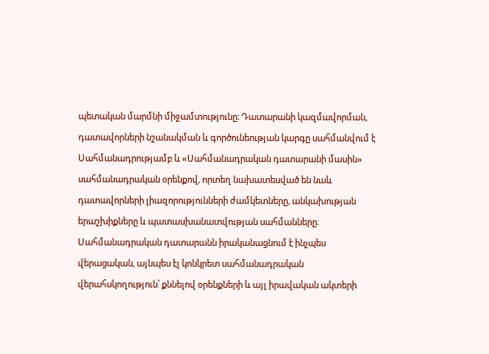պետական մարմնի միջամտությունը։ Դատարանի կազմավորման, դատավորների նշանակման և գործունեության կարգը սահմանվում է Սահմանադրությամբ և «Սահմանադրական դատարանի մասին» սահմանադրական օրենքով, որտեղ նախատեսված են նաև դատավորների լիազորությունների ժամկետները, անկախության երաշխիքները և պատասխանատվության սահմանները։ Սահմանադրական դատարանն իրականացնում է ինչպես վերացական, այնպես էլ կոնկրետ սահմանադրական վերահսկողություն՝ քննելով օրենքների և այլ իրավական ակտերի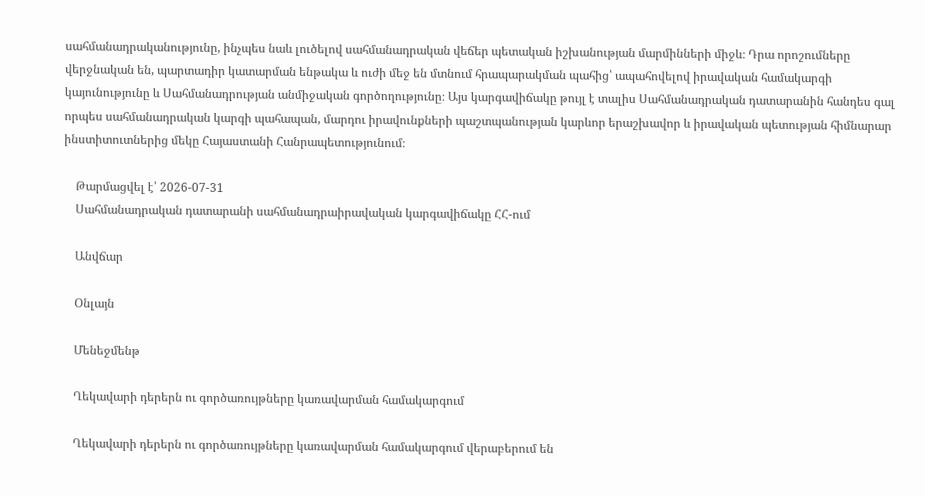սահմանադրականությունը, ինչպես նաև լուծելով սահմանադրական վեճեր պետական իշխանության մարմինների միջև։ Դրա որոշումները վերջնական են, պարտադիր կատարման ենթակա և ուժի մեջ են մտնում հրապարակման պահից՝ ապահովելով իրավական համակարգի կայունությունը և Սահմանադրության անմիջական գործողությունը։ Այս կարգավիճակը թույլ է տալիս Սահմանադրական դատարանին հանդես գալ որպես սահմանադրական կարգի պահապան, մարդու իրավունքների պաշտպանության կարևոր երաշխավոր և իրավական պետության հիմնարար ինստիտուտներից մեկը Հայաստանի Հանրապետությունում։

    Թարմացվել է՝ 2026-07-31
    Սահմանադրական դատարանի սահմանադրաիրավական կարգավիճակը ՀՀ-ում

    Անվճար

    Օնլայն

    Մենեջմենթ

    Ղեկավարի դերերն ու գործառույթները կառավարման համակարգում

    Ղեկավարի դերերն ու գործառույթները կառավարման համակարգում վերաբերում են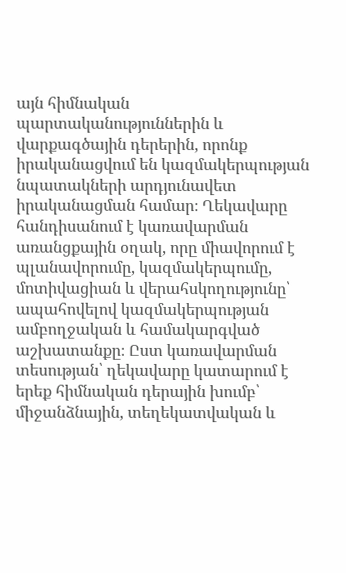այն հիմնական պարտականություններին և վարքագծային դերերին, որոնք իրականացվում են կազմակերպության նպատակների արդյունավետ իրականացման համար։ Ղեկավարը հանդիսանում է կառավարման առանցքային օղակ, որը միավորում է պլանավորումը, կազմակերպումը, մոտիվացիան և վերահսկողությունը՝ ապահովելով կազմակերպության ամբողջական և համակարգված աշխատանքը։ Ըստ կառավարման տեսության՝ ղեկավարը կատարում է երեք հիմնական դերային խումբ՝ միջանձնային, տեղեկատվական և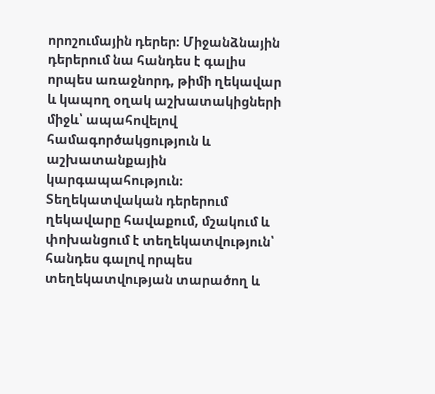որոշումային դերեր։ Միջանձնային դերերում նա հանդես է գալիս որպես առաջնորդ, թիմի ղեկավար և կապող օղակ աշխատակիցների միջև՝ ապահովելով համագործակցություն և աշխատանքային կարգապահություն։ Տեղեկատվական դերերում ղեկավարը հավաքում, մշակում և փոխանցում է տեղեկատվություն՝ հանդես գալով որպես տեղեկատվության տարածող և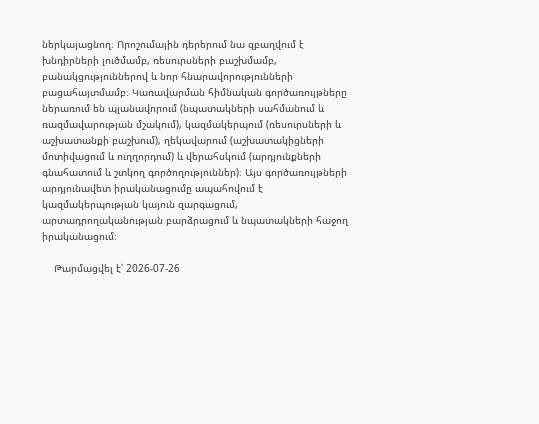ներկայացնող։ Որոշումային դերերում նա զբաղվում է խնդիրների լուծմամբ, ռեսուրսների բաշխմամբ, բանակցություններով և նոր հնարավորությունների բացահայտմամբ։ Կառավարման հիմնական գործառույթները ներառում են պլանավորում (նպատակների սահմանում և ռազմավարության մշակում), կազմակերպում (ռեսուրսների և աշխատանքի բաշխում), ղեկավարում (աշխատակիցների մոտիվացում և ուղղորդում) և վերահսկում (արդյունքների գնահատում և շտկող գործողություններ)։ Այս գործառույթների արդյունավետ իրականացումը ապահովում է կազմակերպության կայուն զարգացում, արտադրողականության բարձրացում և նպատակների հաջող իրականացում։

    Թարմացվել է՝ 2026-07-26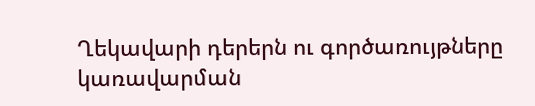Ղեկավարի դերերն ու գործառույթները կառավարման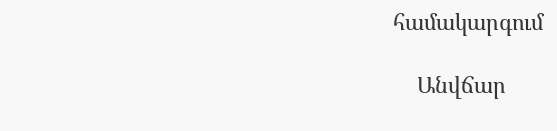համակարգում

    Անվճար